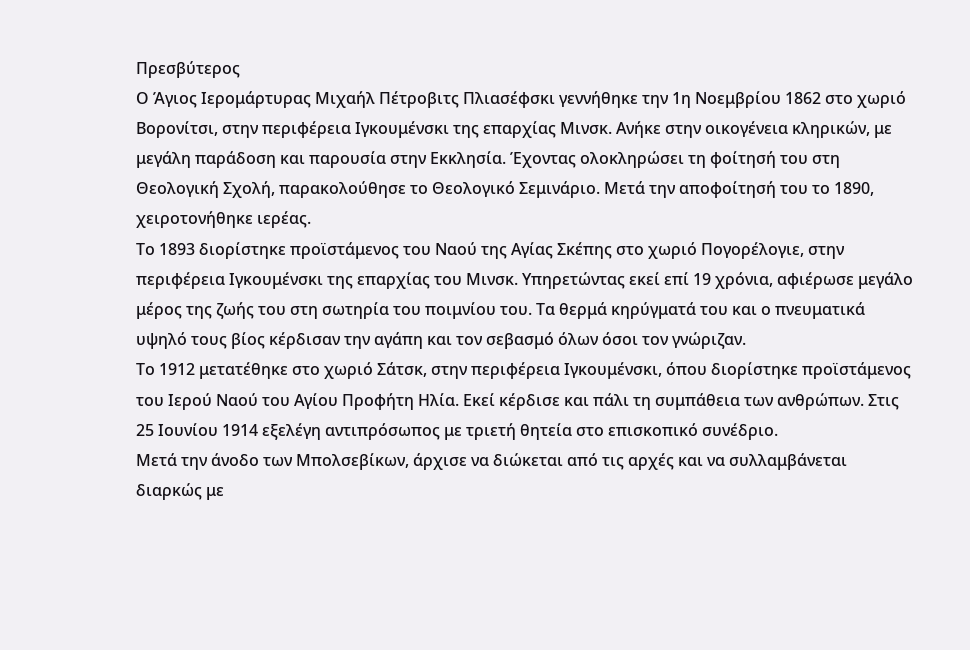Πρεσβύτερος
Ο Άγιος Ιερομάρτυρας Μιχαήλ Πέτροβιτς Πλιασέφσκι γεννήθηκε την 1η Νοεμβρίου 1862 στο χωριό Βορονίτσι, στην περιφέρεια Ιγκουμένσκι της επαρχίας Μινσκ. Ανήκε στην οικογένεια κληρικών, με μεγάλη παράδοση και παρουσία στην Εκκλησία. Έχοντας ολοκληρώσει τη φοίτησή του στη Θεολογική Σχολή, παρακολούθησε το Θεολογικό Σεμινάριο. Μετά την αποφοίτησή του το 1890, χειροτονήθηκε ιερέας.
Το 1893 διορίστηκε προϊστάμενος του Ναού της Αγίας Σκέπης στο χωριό Πογορέλογιε, στην περιφέρεια Ιγκουμένσκι της επαρχίας του Μινσκ. Υπηρετώντας εκεί επί 19 χρόνια, αφιέρωσε μεγάλο μέρος της ζωής του στη σωτηρία του ποιμνίου του. Τα θερμά κηρύγματά του και ο πνευματικά υψηλό τους βίος κέρδισαν την αγάπη και τον σεβασμό όλων όσοι τον γνώριζαν.
Το 1912 μετατέθηκε στο χωριό Σάτσκ, στην περιφέρεια Ιγκουμένσκι, όπου διορίστηκε προϊστάμενος του Ιερού Ναού του Αγίου Προφήτη Ηλία. Εκεί κέρδισε και πάλι τη συμπάθεια των ανθρώπων. Στις 25 Ιουνίου 1914 εξελέγη αντιπρόσωπος με τριετή θητεία στο επισκοπικό συνέδριο.
Μετά την άνοδο των Μπολσεβίκων, άρχισε να διώκεται από τις αρχές και να συλλαμβάνεται διαρκώς με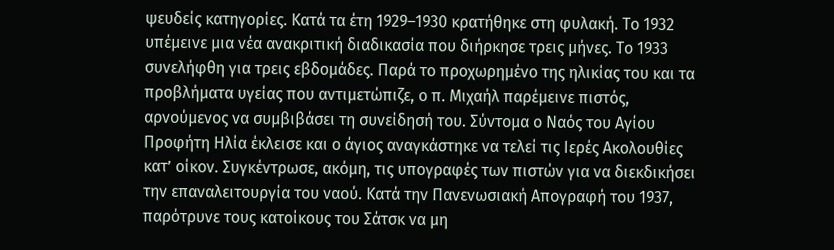ψευδείς κατηγορίες. Κατά τα έτη 1929–1930 κρατήθηκε στη φυλακή. Το 1932 υπέμεινε μια νέα ανακριτική διαδικασία που διήρκησε τρεις μήνες. Το 1933 συνελήφθη για τρεις εβδομάδες. Παρά το προχωρημένο της ηλικίας του και τα προβλήματα υγείας που αντιμετώπιζε, ο π. Μιχαήλ παρέμεινε πιστός, αρνούμενος να συμβιβάσει τη συνείδησή του. Σύντομα ο Ναός του Αγίου Προφήτη Ηλία έκλεισε και ο άγιος αναγκάστηκε να τελεί τις Ιερές Ακολουθίες κατ’ οίκον. Συγκέντρωσε, ακόμη, τις υπογραφές των πιστών για να διεκδικήσει την επαναλειτουργία του ναού. Κατά την Πανενωσιακή Απογραφή του 1937, παρότρυνε τους κατοίκους του Σάτσκ να μη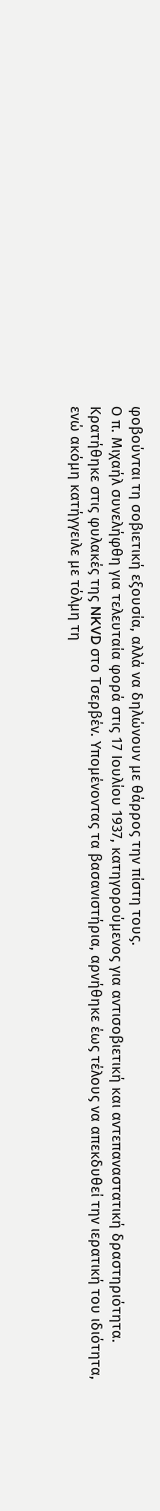φοβούνται τη σοβιετική εξουσία, αλλά να δηλώνουν με θάρρος την πίστη τους.
Ο π. Μιχαήλ συνελήφθη για τελευταία φορά στις 17 Ιουλίου 1937, κατηγορούμενος για αντισοβιετική και αντεπαναστατική δραστηριότητα. Κρατήθηκε στις φυλακές της NKVD στο Τσερβέν. Υπομένοντας τα βασανιστήρια, αρνήθηκε έως τέλους να απεκδυθεί την ιερατική του ιδιότητα, ενώ ακόμη κατήγγειλε με τόλμη τη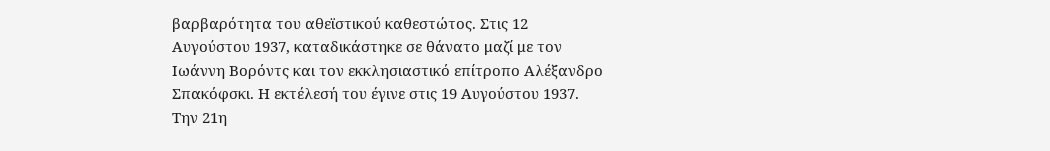βαρβαρότητα του αθεϊστικού καθεστώτος. Στις 12 Αυγούστου 1937, καταδικάστηκε σε θάνατο μαζί με τον Ιωάννη Βορόντς και τον εκκλησιαστικό επίτροπο Αλέξανδρο Σπακόφσκι. Η εκτέλεσή του έγινε στις 19 Αυγούστου 1937.
Την 21η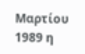Μαρτίου 1989 η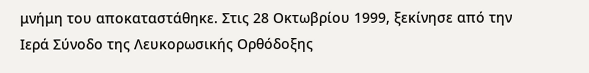μνήμη του αποκαταστάθηκε. Στις 28 Οκτωβρίου 1999, ξεκίνησε από την Ιερά Σύνοδο της Λευκορωσικής Ορθόδοξης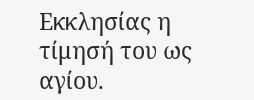Εκκλησίας η τίμησή του ως αγίου.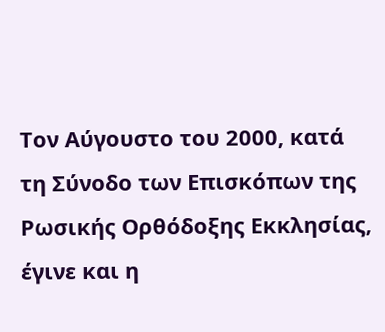Τον Αύγουστο του 2000, κατά τη Σύνοδο των Επισκόπων της Ρωσικής Ορθόδοξης Εκκλησίας, έγινε και η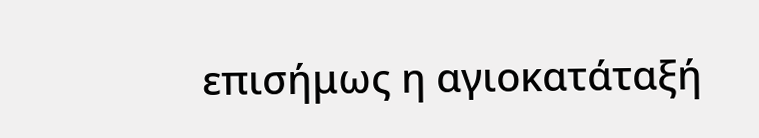επισήμως η αγιοκατάταξή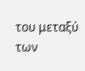του μεταξύ των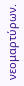νεομαρτύρων.